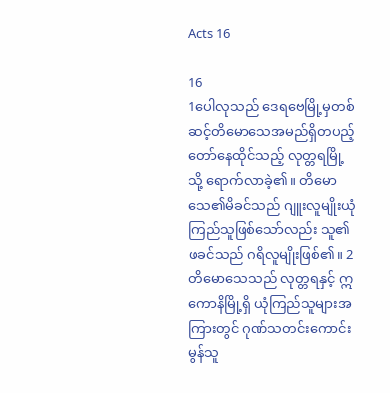Acts 16

16
1ပေါလုသည် ဒေရဗေမြို့မှတစ်ဆင့်တိမောသေအမည်ရှိတပည့်တော်နေထိုင်သည့် လုတ္တရမြို့သို့ ရောက်လာခဲ့၏။ တိမောသေ၏မိခင်သည် ဂျူးလူမျိုးယုံကြည်သူဖြစ်သော်လည်း သူ၏ဖခင်သည် ဂရိလူမျိုးဖြစ်၏။ 2တိမောသေသည် လုတ္တရနှင့် ဣကောနိမြို့ရှိ ယုံကြည်သူများအကြားတွင် ဂုဏ်သတင်းကောင်းမွန်သူ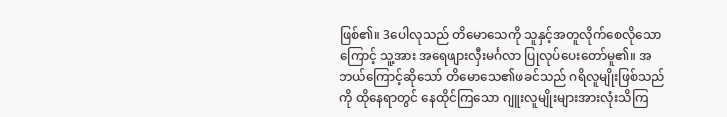ဖြစ်၏။ 3ပေါလုသည် တိမောသေကို သူနှင့်အတူလိုက်စေလိုသောကြောင့် သူ့အား အရေဖျားလှီးမင်္ဂလာ ပြုလုပ်ပေးတော်မူ၏။ အဘယ်ကြောင့်ဆိုသော် တိမောသေ၏ဖခင်သည် ဂရိလူမျိုးဖြစ်သည်ကို ထိုနေရာတွင် နေထိုင်ကြသော ဂျူးလူမျိုးများအားလုံးသိကြ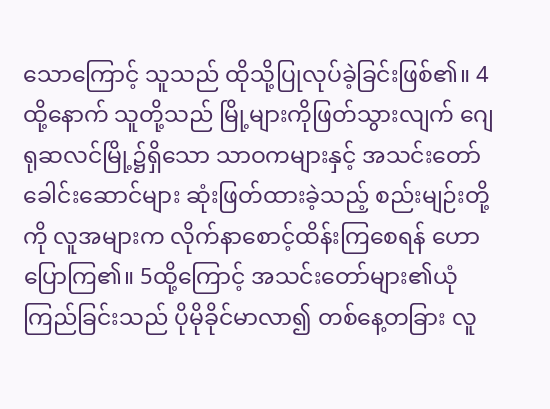သောကြောင့် သူသည် ထိုသို့ပြုလုပ်ခဲ့ခြင်းဖြစ်၏။ 4ထို့နောက် သူတို့သည် မြို့များကိုဖြတ်သွားလျက် ဂျေရုဆလင်မြို့၌ရှိသော သာဝကများနှင့် အသင်းတော်ခေါင်းဆောင်များ ဆုံးဖြတ်ထားခဲ့သည့် စည်းမျဉ်းတို့ကို လူအများက လိုက်နာစောင့်ထိန်းကြစေရန် ဟောပြောကြ၏။ 5ထို့ကြောင့် အသင်းတော်များ၏ယုံကြည်ခြင်းသည် ပိုမိုခိုင်မာလာ၍ တစ်နေ့တခြား လူ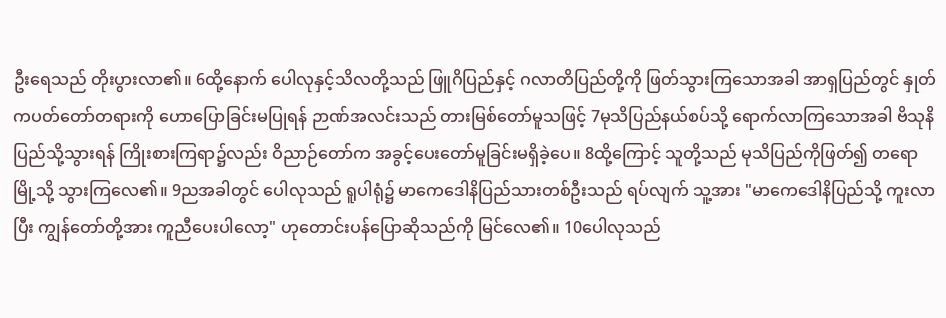ဦးရေသည် တိုးပွားလာ၏။ 6ထို့နောက် ပေါလုနှင့်သိလတို့သည် ဖြူဂိပြည်နှင့် ဂလာတိပြည်တို့ကို ဖြတ်သွားကြသောအခါ အာရှပြည်တွင် နှုတ်ကပတ်တော်တရားကို ဟောပြောခြင်းမပြုရန် ဉာဏ်အလင်းသည် တားမြစ်တော်မူသဖြင့် 7မုသိပြည်နယ်စပ်သို့ ရောက်လာကြသောအခါ ဗိသုနိပြည်သို့သွားရန် ကြိုးစားကြရာ၌လည်း ဝိညာဉ်တော်က အခွင့်ပေးတော်မူခြင်းမရှိခဲ့ပေ။ 8ထို့ကြောင့် သူတို့သည် မုသိပြည်ကိုဖြတ်၍ တရောမြို့သို့ သွားကြလေ၏။ 9ညအခါတွင် ပေါလုသည် ရူပါရုံ၌ မာကေဒေါနိပြည်သားတစ်ဦးသည် ရပ်လျက် သူ့အား "မာကေဒေါနိပြည်သို့ ကူးလာပြီး ကျွန်တော်တို့အား ကူညီပေးပါလော့" ဟုတောင်းပန်ပြောဆိုသည်ကို မြင်လေ၏။ 10ပေါလုသည်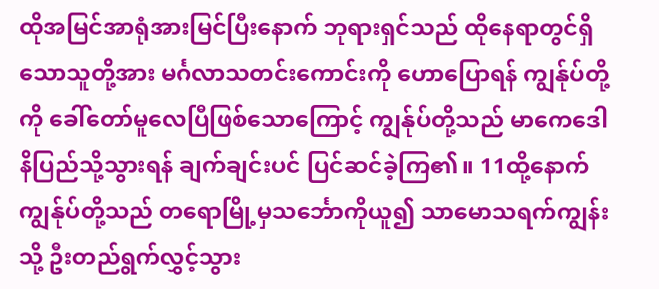ထိုအမြင်အာရုံအားမြင်ပြီးနောက် ဘုရားရှင်သည် ထိုနေရာတွင်ရှိသောသူတို့အား မင်္ဂလာသတင်းကောင်းကို ဟောပြောရန် ကျွန်ုပ်တို့ကို ခေါ်တော်မူလေပြီဖြစ်သောကြောင့် ကျွန်ုပ်တို့သည် မာကေဒေါနိပြည်သို့သွားရန် ချက်ချင်းပင် ပြင်ဆင်ခဲ့ကြ၏။ 11ထို့နောက် ကျွန်ုပ်တို့သည် တရောမြို့မှသင်္ဘောကိုယူ၍ သာမောသရက်ကျွန်းသို့ ဦးတည်ရွက်လွှင့်သွား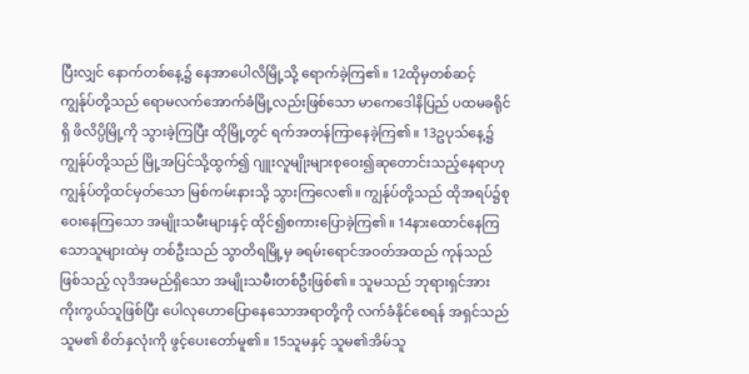ပြီးလျှင် နောက်တစ်နေ့၌ နေအာပေါလိမြို့သို့ ရောက်ခဲ့ကြ၏။ 12ထိုမှတစ်ဆင့် ကျွန်ုပ်တို့သည် ရောမလက်အောက်ခံမြို့လည်းဖြစ်သော မာကေဒေါနိပြည် ပထမခရိုင်ရှိ ဖိလိပ္ပိမြို့ကို သွားခဲ့ကြပြီး ထိုမြို့တွင် ရက်အတန်ကြာနေခဲ့ကြ၏။ 13ဥပုသ်နေ့၌ ကျွန်ုပ်တို့သည် မြို့အပြင်သို့ထွက်၍ ဂျူးလူမျိုးများစုဝေး၍ဆုတောင်းသည့်နေရာဟု ကျွန်ုပ်တို့ထင်မှတ်သော မြစ်ကမ်းနားသို့ သွားကြလေ၏။ ကျွန်ုပ်တို့သည် ထိုအရပ်၌စုဝေးနေကြသော အမျိုးသမီးများနှင့် ထိုင်၍စကားပြောခဲ့ကြ၏။ 14နားထောင်နေကြသောသူများထဲမှ တစ်ဦးသည် သွာတိရမြို့မှ ခရမ်းရောင်အဝတ်အထည် ကုန်သည်ဖြစ်သည့် လုဒိအမည်ရှိသော အမျိုးသမီးတစ်ဦးဖြစ်၏။ သူမသည် ဘုရားရှင်အား ကိုးကွယ်သူဖြစ်ပြီး ပေါလုဟောပြောနေသောအရာတို့ကို လက်ခံနိုင်စေရန် အရှင်သည် သူမ၏ စိတ်နှလုံးကို ဖွင့်ပေးတော်မူ၏။ 15သူမနှင့် သူမ၏အိမ်သူ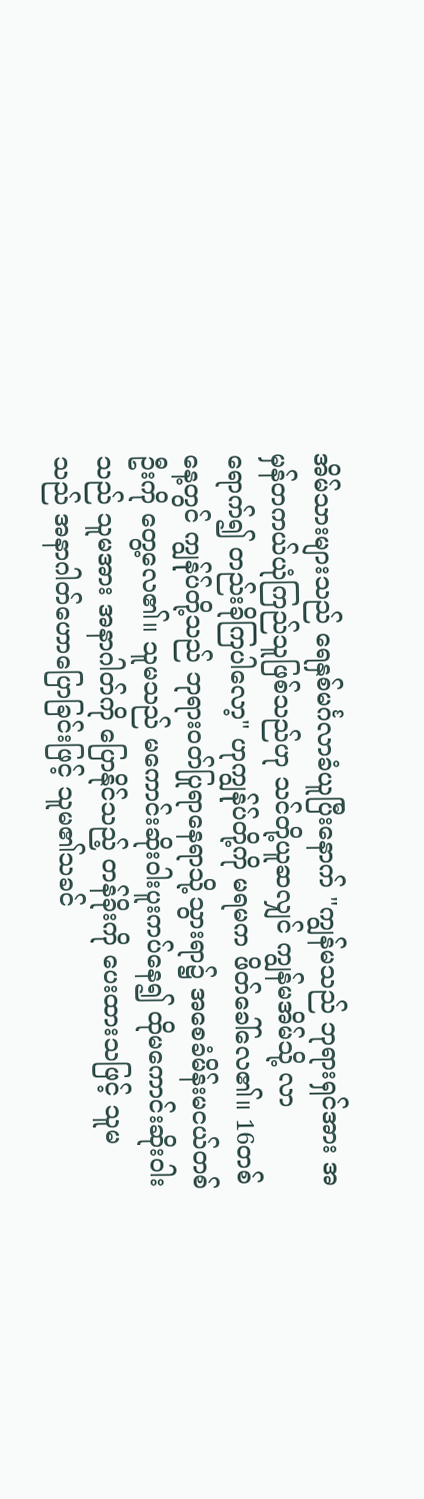အိမ်သားများသည် ရေနှစ်မင်္ဂလာခံယူပြီးနောက် "ကျွန်မသည် ဘုရားရှင်အား အမှန်တကယ်ယုံကြည်သူဖြစ်သည်ဟု သင်တို့ယူဆလျှင် ကျွန်မအိမ်သို့ လာရောက်၍ တည်းခိုကြပါလော့" ဟုကျွန်ုပ်တို့ကို မရမက ဖိတ်ခေါ်လေ၏။ 16တစ်နေ့တွင် ကျွန်ုပ်တို့သည် ဘုရားဝတ်ပြုရာနေရာသို့သွားရာ၌ အစေခံမိန်းမငယ်တစ်ဦးကို တွေ့လေ၏။ သူမသည် မကောင်းဆိုးဝါးပူးကပ်နေ၍ ထိုမကောင်းဆိုးဝါးသည် သူမအား အနာဂါတ်ကို ပြောနိုင်သည့် တန်ခိုးကို ပေးထားသဖြင့် သူမသည် အနာဂါတ်ဟောပြောခြင်းဖြင့် သူမ၏သခင်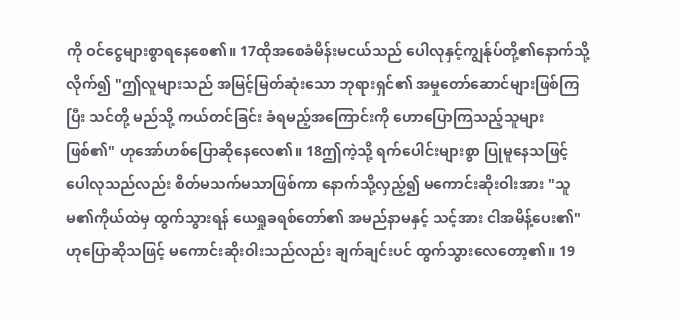ကို ဝင်ငွေများစွာရနေစေ၏။ 17ထိုအစေခံမိန်းမငယ်သည် ပေါလုနှင့်ကျွန်ုပ်တို့၏နောက်သို့ လိုက်၍ "ဤလူများသည် အမြင့်မြတ်ဆုံးသော ဘုရားရှင်၏ အမှုတော်ဆောင်များဖြစ်ကြပြီး သင်တို့ မည်သို့ ကယ်တင်ခြင်း ခံရမည့်အကြောင်းကို ဟောပြောကြသည့်သူများဖြစ်၏" ဟုအော်ဟစ်ပြောဆိုနေလေ၏။ 18ဤကဲ့သို့ ရက်ပေါင်းများစွာ ပြုမူနေသဖြင့် ပေါလုသည်လည်း စိတ်မသက်မသာဖြစ်ကာ နောက်သို့လှည့်၍ မကောင်းဆိုးဝါးအား "သူမ၏ကိုယ်ထဲမှ ထွက်သွားရန် ယေရှုခရစ်တော်၏ အမည်နာမနှင့် သင့်အား ငါအမိန့်ပေး၏" ဟုပြောဆိုသဖြင့် မကောင်းဆိုးဝါးသည်လည်း ချက်ချင်းပင် ထွက်သွားလေတော့၏။ 19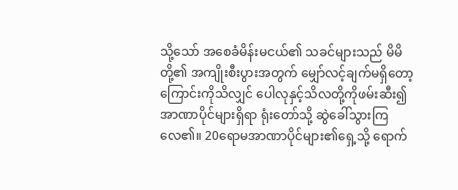သို့သော် အစေခံမိန်းမငယ်၏ သခင်များသည် မိမိတို့၏ အကျိုးစီးပွားအတွက် မျှော်လင့်ချက်မရှိတော့ကြောင်းကိုသိလျှင် ပေါလုနှင့်သိလတို့ကိုဖမ်းဆီး၍ အာဏာပိုင်များရှိရာ ရုံးတော်သို့ ဆွဲခေါ်သွားကြလေ၏။ 20ရောမအာဏာပိုင်များ၏ရှေ့သို့ ရောက်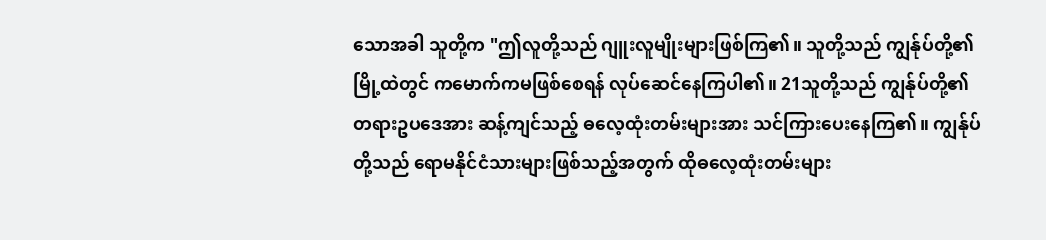သောအခါ သူတို့က "ဤလူတို့သည် ဂျူးလူမျိုးများဖြစ်ကြ၏။ သူတို့သည် ကျွန်ုပ်တို့၏မြို့ထဲတွင် ကမောက်ကမဖြစ်စေရန် လုပ်ဆေင်နေကြပါ၏။ 21သူတို့သည် ကျွန်ုပ်တို့၏ တရားဥပဒေအား ဆန့်ကျင်သည့် ဓလေ့ထုံးတမ်းများအား သင်ကြားပေးနေကြ၏။ ကျွန်ုပ်တို့သည် ရောမနိုင်ငံသားများဖြစ်သည့်အတွက် ထိုဓလေ့ထုံးတမ်းများ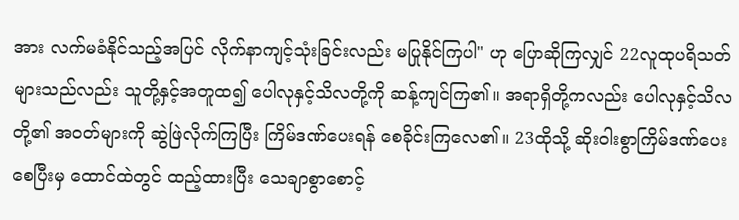အား လက်မခံနိုင်သည့်အပြင် လိုက်နာကျင့်သုံးခြင်းလည်း မပြုနိုင်ကြပါ" ဟု ပြောဆိုကြလျှင် 22လူထုပရိသတ်များသည်လည်း သူတို့နှင့်အတူထ၍ ပေါလုနှင့်သိလတို့ကို ဆန့်ကျင်ကြ၏။ အရာရှိတို့ကလည်း ပေါလုနှင့်သိလတို့၏ အဝတ်များကို ဆွဲဖြဲလိုက်ကြပြီး ကြိမ်ဒဏ်ပေးရန် စေခိုင်းကြလေ၏။ 23ထိုသို့ ဆိုးဝါးစွာကြိမ်ဒဏ်ပေးစေပြီးမှ ထောင်ထဲတွင် ထည့်ထားပြီး သေချာစွာစောင့်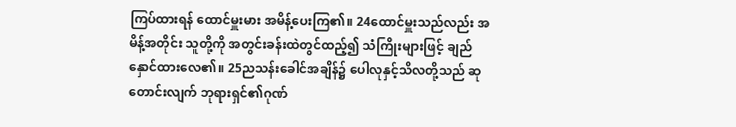ကြပ်ထားရန် ထောင်မှူးမား အမိန့်ပေးကြ၏။ 24ထောင်မှူးသည်လည်း အမိန့်အတိုင်း သူတို့ကို အတွင်းခန်းထဲတွင်ထည့်၍ သံကြိုးများဖြင့် ချည်နှောင်ထားလေ၏။ 25ညသန်းခေါင်အချိန်၌ ပေါလုနှင့်သိလတို့သည် ဆုတောင်းလျက် ဘုရားရှင်၏ဂုဏ်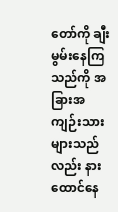တော်ကို ချီးမွမ်းနေကြသည်ကို အခြားအကျဉ်းသားများသည်လည်း နားထောင်နေ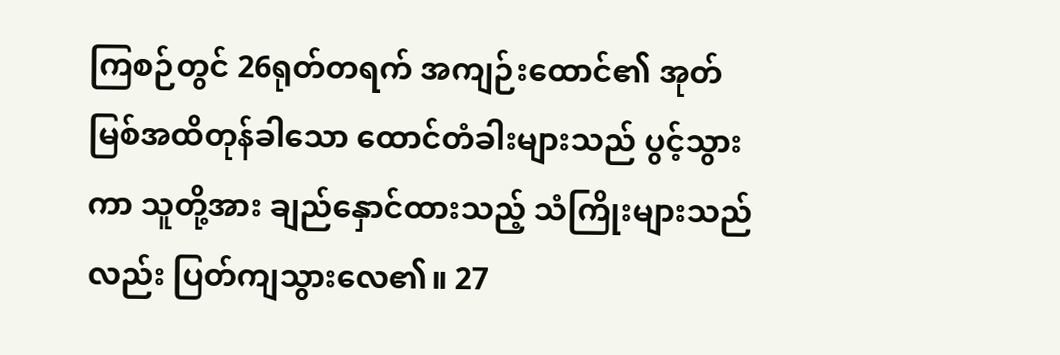ကြစဉ်တွင် 26ရုတ်တရက် အကျဉ်းထောင်၏ အုတ်မြစ်အထိတုန်ခါသော ထောင်တံခါးများသည် ပွင့်သွားကာ သူတို့အား ချည်နှောင်ထားသည့် သံကြိုးများသည်လည်း ပြတ်ကျသွားလေ၏။ 27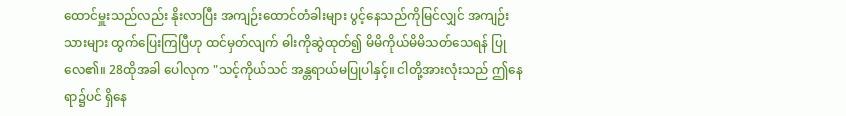ထောင်မှူးသည်လည်း နိုးလာပြီး အကျဉ်းထောင်တံခါးများ ပွင့်နေသည်ကိုမြင်လျှင် အကျဉ်းသားများ ထွက်ပြေးကြပြီဟု ထင်မှတ်လျက် ဓါးကိုဆွဲထုတ်၍ မိမိကိုယ်မိမိသတ်သေရန် ပြုလေ၏။ 28ထိုအခါ ပေါလုက "သင့်ကိုယ်သင် အန္တရာယ်မပြုပါနှင့်။ ငါတို့အားလုံးသည် ဤနေရာ၌ပင် ရှိနေ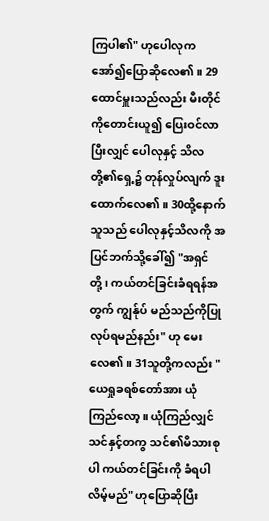ကြပါ၏" ဟုပေါလုက အော်၍ပြောဆိုလေ၏။ 29ထောင်မှူးသည်လည်း မီးတိုင်ကိုတောင်းယူ၍ ပြေးဝင်လာပြီးလျှင် ပေါလုနှင့် သိလတို့၏ရှေ့၌ တုန်လှုပ်လျက် ဒူးထောက်လေ၏။ 30ထို့နောက် သူသည် ပေါလုနှင့်သိလကို အပြင်ဘက်သို့ခေါ်၍ "အရှင်တို့၊ ကယ်တင်ခြင်းခံရရန်အတွက် ကျွန်ုပ် မည်သည်ကိုပြုလုပ်ရမည်နည်း" ဟု မေးလေ၏။ 31သူတို့ကလည်း "ယေရှုခရစ်တော်အား ယုံကြည်လော့။ ယုံကြည်လျှင် သင်နှင့်တကွ သင်၏မိသားစုပါ ကယ်တင်ခြင်းကို ခံရပါလိမ့်မည်" ဟုပြောဆိုပြီး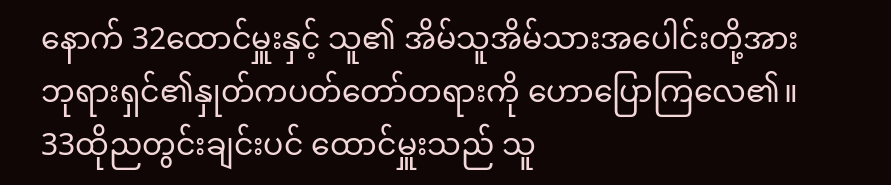နောက် 32ထောင်မှူးနှင့် သူ၏ အိမ်သူအိမ်သားအပေါင်းတို့အား ဘုရားရှင်၏နှုတ်ကပတ်တော်တရားကို ဟောပြောကြလေ၏။ 33ထိုညတွင်းချင်းပင် ထောင်မှူးသည် သူ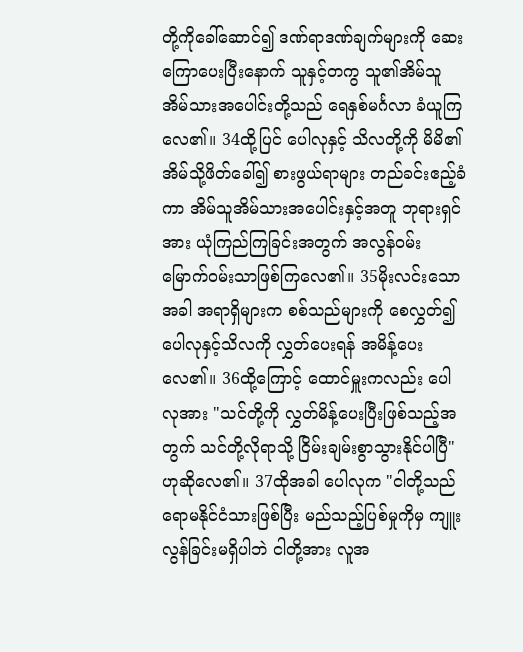တို့ကိုခေါ်ဆောင်၍ ဒဏ်ရာဒဏ်ချက်များကို ဆေးကြောပေးပြီးနောက် သူနှင့်တကွ သူ၏အိမ်သူအိမ်သားအပေါင်းတို့သည် ရေနှစ်မင်္ဂလာ ခံယူကြလေ၏။ 34ထို့ပြင် ပေါလုနှင့် သိလတို့ကို မိမိ၏အိမ်သို့ဖိတ်ခေါ်၍ စားဖွယ်ရာများ တည်ခင်းဧည့်ခံကာ အိမ်သူအိမ်သားအပေါင်းနှင့်အတူ ဘုရားရှင်အား ယုံကြည်ကြခြင်းအတွက် အလွန်ဝမ်းမြောက်ဝမ်းသာဖြစ်ကြလေ၏။ 35မိုးလင်းသောအခါ အရာရှိများက စစ်သည်များကို စေလွှတ်၍ ပေါလုနှင့်သိလကို လွှတ်ပေးရန် အမိန့်ပေးလေ၏။ 36ထို့ကြောင့် ထောင်မှူးကလည်း ပေါလုအား "သင်တို့ကို လွှတ်မိန့်ပေးပြီးဖြစ်သည့်အတွက် သင်တို့လိုရာသို့ ငြိမ်းချမ်းစွာသွားနိုင်ပါပြီ" ဟုဆိုလေ၏။ 37ထိုအခါ ပေါလုက "ငါတို့သည် ရောမနိုင်ငံသားဖြစ်ပြီး မည်သည့်ပြစ်မှုကိုမှ ကျူးလွန်ခြင်းမရှိပါဘဲ ငါတို့အား လူအ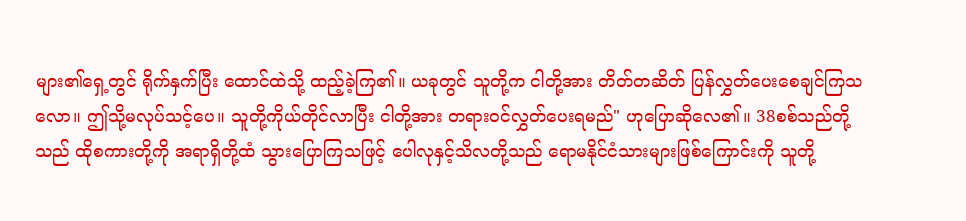များ၏ရှေ့တွင် ရိုက်နှက်ပြီး ထောင်ထဲသို့ ထည့်ခဲ့ကြ၏။ ယခုတွင် သူတို့က ငါတို့အား တိတ်တဆိတ် ပြန်လွှတ်ပေးစေချင်ကြသလော။ ဤသို့မလုပ်သင့်ပေ။ သူတို့ကိုယ်တိုင်လာပြီး ငါတို့အား တရားဝင်လွှတ်ပေးရမည်" ဟုပြောဆိုလေ၏။ 38စစ်သည်တို့သည် ထိုစကားတို့ကို အရာရှိတို့ထံ သွားပြောကြသဖြင့် ပေါလုနှင့်သိလတို့သည် ရောမနိုင်ငံသားများဖြစ်ကြောင်းကို သူတို့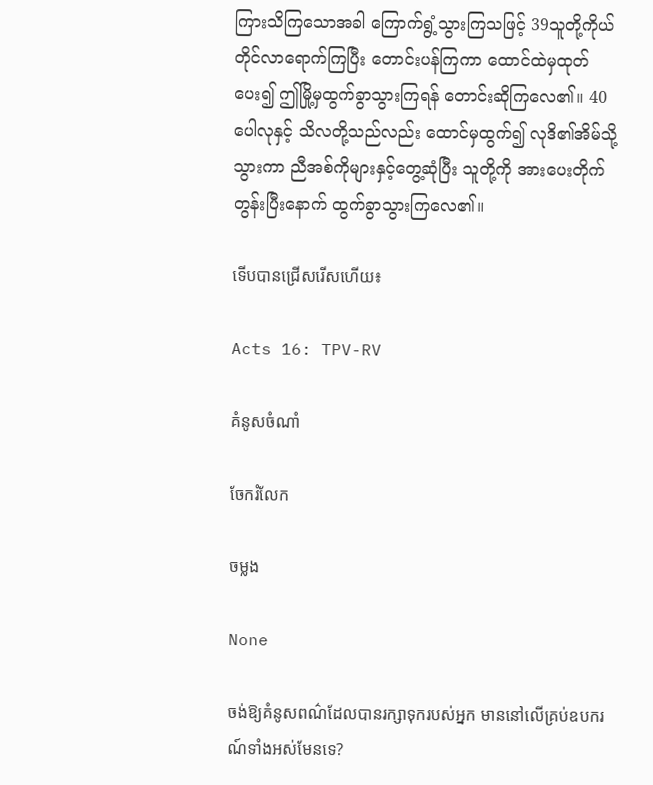ကြားသိကြသောအခါ ကြောက်ရွံ့သွားကြသဖြင့် 39သူတို့ကိုယ်တိုင်လာရောက်ကြပြီး တောင်းပန်ကြကာ ထောင်ထဲမှထုတ်ပေး၍ ဤမြို့မှထွက်ခွာသွားကြရန် တောင်းဆိုကြလေ၏။ 40ပေါလုနှင့် သိလတို့သည်လည်း ထောင်မှထွက်၍ လုဒိ၏အိမ်သို့သွားကာ ညီအစ်ကိုများနှင့်တွေ့ဆုံပြီး သူတို့ကို အားပေးတိုက်တွန်းပြီးနောက် ထွက်ခွာသွားကြလေ၏။

ទើបបានជ្រើសរើសហើយ៖

Acts 16: TPV-RV

គំនូសចំណាំ

ចែករំលែក

ចម្លង

None

ចង់ឱ្យគំនូសពណ៌ដែលបានរក្សាទុករបស់អ្នក មាននៅលើគ្រប់ឧបករណ៍ទាំងអស់មែនទេ?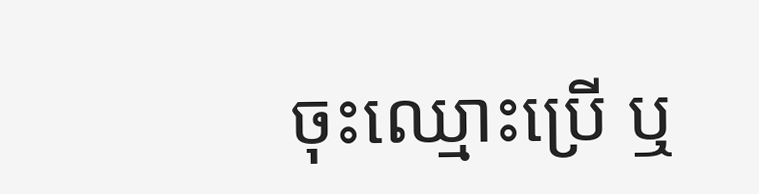ចុះឈ្មោះប្រើ ឬ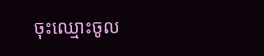ចុះឈ្មោះចូល